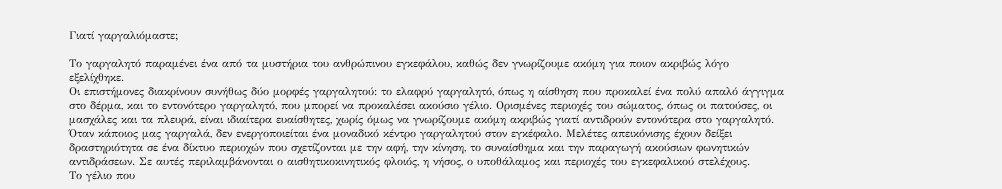Γιατί γαργαλιόμαστε;

Το γαργαλητό παραμένει ένα από τα μυστήρια του ανθρώπινου εγκεφάλου, καθώς δεν γνωρίζουμε ακόμη για ποιον ακριβώς λόγο εξελίχθηκε.
Οι επιστήμονες διακρίνουν συνήθως δύο μορφές γαργαλητού: το ελαφρύ γαργαλητό, όπως η αίσθηση που προκαλεί ένα πολύ απαλό άγγιγμα στο δέρμα, και το εντονότερο γαργαλητό, που μπορεί να προκαλέσει ακούσιο γέλιο. Ορισμένες περιοχές του σώματος, όπως οι πατούσες, οι μασχάλες και τα πλευρά, είναι ιδιαίτερα ευαίσθητες, χωρίς όμως να γνωρίζουμε ακόμη ακριβώς γιατί αντιδρούν εντονότερα στο γαργαλητό.
Όταν κάποιος μας γαργαλά, δεν ενεργοποιείται ένα μοναδικό κέντρο γαργαλητού στον εγκέφαλο. Μελέτες απεικόνισης έχουν δείξει δραστηριότητα σε ένα δίκτυο περιοχών που σχετίζονται με την αφή, την κίνηση, το συναίσθημα και την παραγωγή ακούσιων φωνητικών αντιδράσεων. Σε αυτές περιλαμβάνονται ο αισθητικοκινητικός φλοιός, η νήσος, ο υποθάλαμος και περιοχές του εγκεφαλικού στελέχους.
Το γέλιο που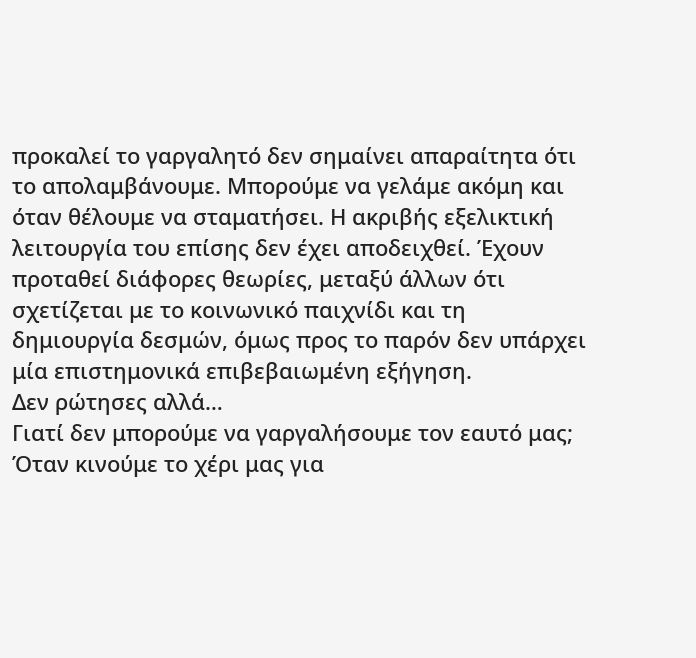προκαλεί το γαργαλητό δεν σημαίνει απαραίτητα ότι το απολαμβάνουμε. Μπορούμε να γελάμε ακόμη και όταν θέλουμε να σταματήσει. Η ακριβής εξελικτική λειτουργία του επίσης δεν έχει αποδειχθεί. Έχουν προταθεί διάφορες θεωρίες, μεταξύ άλλων ότι σχετίζεται με το κοινωνικό παιχνίδι και τη δημιουργία δεσμών, όμως προς το παρόν δεν υπάρχει μία επιστημονικά επιβεβαιωμένη εξήγηση.
Δεν ρώτησες αλλά…
Γιατί δεν μπορούμε να γαργαλήσουμε τον εαυτό μας;
Όταν κινούμε το χέρι μας για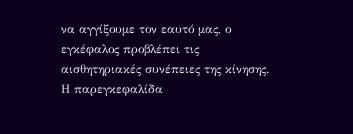να αγγίξουμε τον εαυτό μας, ο εγκέφαλος προβλέπει τις αισθητηριακές συνέπειες της κίνησης. Η παρεγκεφαλίδα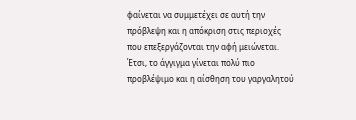φαίνεται να συμμετέχει σε αυτή την πρόβλεψη και η απόκριση στις περιοχές που επεξεργάζονται την αφή μειώνεται. Έτσι, το άγγιγμα γίνεται πολύ πιο προβλέψιμο και η αίσθηση του γαργαλητού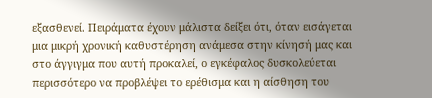εξασθενεί. Πειράματα έχουν μάλιστα δείξει ότι, όταν εισάγεται μια μικρή χρονική καθυστέρηση ανάμεσα στην κίνησή μας και στο άγγιγμα που αυτή προκαλεί, ο εγκέφαλος δυσκολεύεται περισσότερο να προβλέψει το ερέθισμα και η αίσθηση του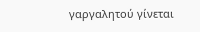γαργαλητού γίνεται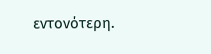εντονότερη.